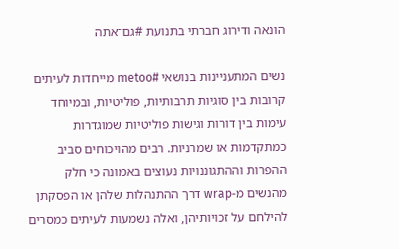הונאה ודירוג חברתי בתנועת #גם־אתה

נשים המתעניינות בנושאי #metoo מייחדות לעיתים קרובות בין סוגיות תרבותיות, פוליטיות, ובמיוחד עימות בין דורות וגישות פוליטיות שמוגדרות כמתקדמות או שמרניות. רבים מהויכוחים סביב ההפרות וההתגוננויות נעוצים באמונה כי חלק מהנשים מ-wrap דרך ההתנהלות שלהן או הפסקתן להילחם על זכויותיהן, ואלה נשמעות לעיתים כמסרים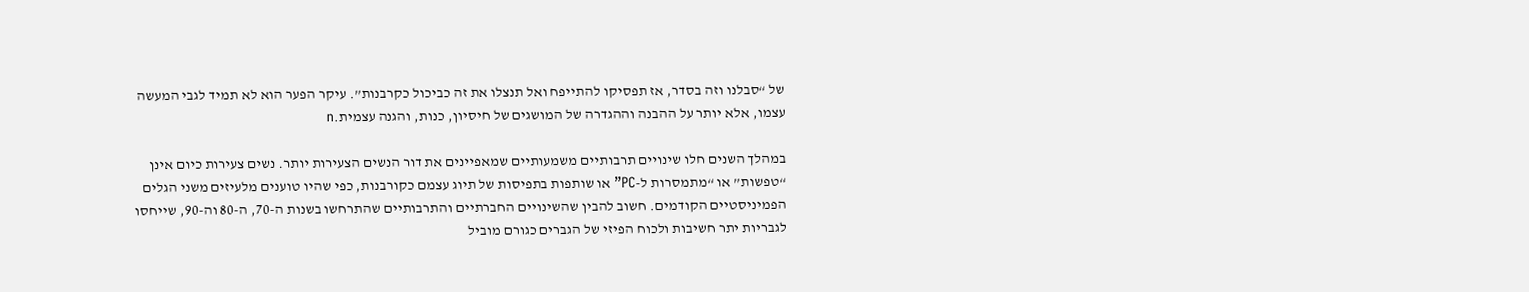של “סבלנו וזה בסדר, אז תפסיקו להתייפח ואל תנצלו את זה כביכול כקרבנות”. עיקר הפער הוא לא תמיד לגבי המעשה עצמו, אלא יותר על ההבנה וההגדרה של המושגים של חיסיון, כנות, והגנה עצמית.n

במהלך השנים חלו שינויים תרבותיים משמעותיים שמאפיינים את דור הנשים הצעירות יותר. נשים צעירות כיום אינן “טפשות” או “מתמסרות ל-PC” או שותפות בתפיסות של תיוג עצמם כקורבנות, כפי שהיו טוענים מלעיזים משני הגלים הפמיניסטיים הקודמים. חשוב להבין שהשינויים החברתיים והתרבותיים שהתרחשו בשנות ה-70, ה-80 וה-90, שייחסו לגבריות יתר חשיבות ולכוח הפיזי של הגברים כגורם מוביל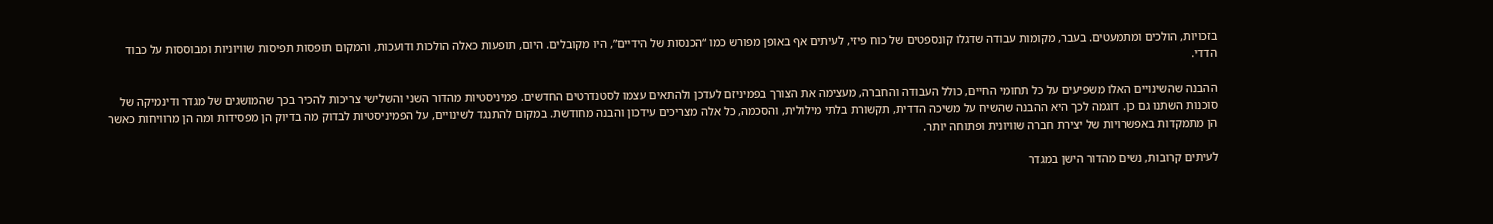בזכויות, הולכים ומתמעטים. בעבר, מקומות עבודה שדגלו קונספטים של כוח פיזי, לעיתים אף באופן מפורש כמו “הכנסות של הידיים”, היו מקובלים. היום, תופעות כאלה הולכות ודועכות, והמקום תופסות תפיסות שוויוניות ומבוססות על כבוד הדדי.

ההבנה שהשינויים האלו משפיעים על כל תחומי החיים, כולל העבודה והחברה, מעצימה את הצורך בפמיניזם לעדכן ולהתאים עצמו לסטנדרטים החדשים. פמיניסטיות מהדור השני והשלישי צריכות להכיר בכך שהמושגים של מגדר ודינמיקה של סוכנות השתנו גם כן. דוגמה לכך היא ההבנה שהשיח על משיכה הדדית, תקשורת בלתי מילולית, והסכמה, כל אלה מצריכים עידכון והבנה מחודשת. במקום להתנגד לשינויים, על הפמיניסטיות לבדוק מה בדיוק הן מפסידות ומה הן מרוויחות כאשר הן מתמקדות באפשרויות של יצירת חברה שוויונית ופתוחה יותר.

לעיתים קרובות, נשים מהדור הישן במגדר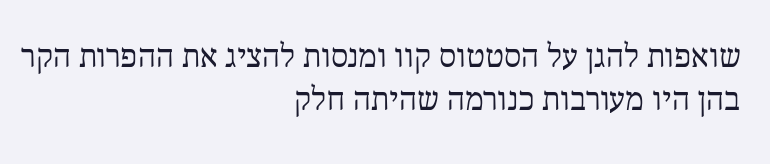שואפות להגן על הסטטוס קוו ומנסות להציג את ההפרות הקר בהן היו מעורבות כנורמה שהיתה חלק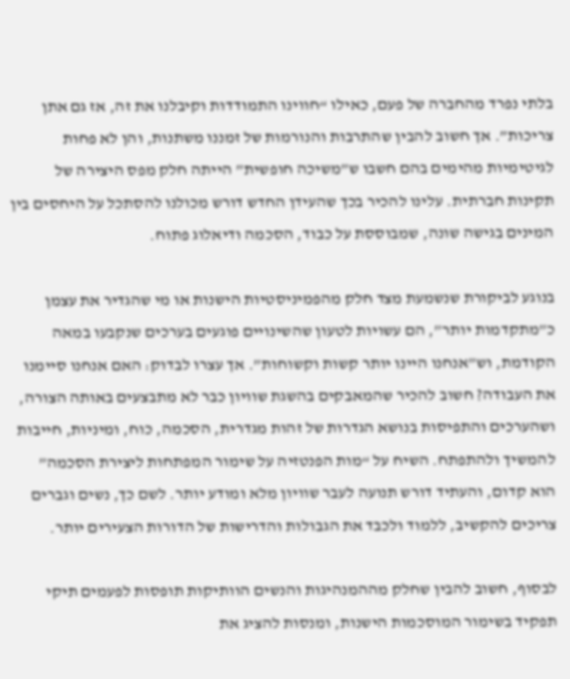בלתי נפרד מהחברה של פעם, כאילו “חווינו התמודדות וקיבלנו את זה, אז גם אתן צריכות”. אך חשוב להבין שהתרבות והנורמות של זמננו משתנות, והן לא פחות לגיטימיות מהימים בהם חשבו ש”משיכה חופשית” הייתה חלק מפס היצירה של תקינות חברתית. עלינו להכיר בכך שהעידן החדש דורש מכולנו להסתכל על היחסים בין המינים בגישה שונה, שמבוססת על כבוד, הסכמה ודיאלוג פתוח.

בנוגע לביקורת שנשמעת מצד חלק מהפמיניסטיות הישנות או מי שהגדיר את עצמן כ”מתקדמות יותר”, הם עשויות לטעון שהשינויים פוגעים בערכים שנקבעו במאה הקודמת, וש”אנחנו היינו יותר קשות וקשוחות”. אך עצרו לבדוק: האם אנחנו סיימנו את העבודה? חשוב להכיר שהמאבקים בהשגת שוויון כבר לא מתבצעים באותה הצורה, ושהערכים והתפיסות בנושא הגדרות של זהות מגדרית, הסכמה, כוח, ומיניות, חייבות להמשיך ולהתפתח. השיח על “מות הפנטזיה על שימור המפתחות ליצירת הסכמה” הוא קדום, והעתיד דורש תנועה לעבר שוויון מלא ומודע יותר. לשם כך, נשים וגברים צריכים להקשיב, ללמוד ולכבד את הגבולות והדרישות של הדורות הצעירים יותר.

לבסוף, חשוב להבין שחלק מההמנהיגות והנשים הוותיקות תופסות לפעמים תיקי תפקיד בשימור המוסכמות הישנות, ומנסות להציג את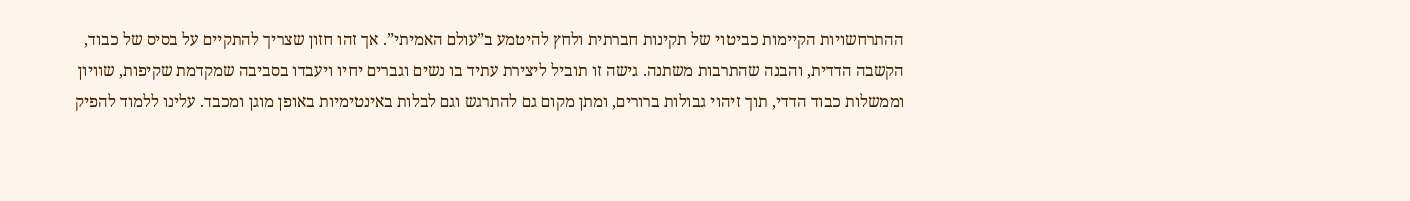ההתרחשויות הקיימות כביטוי של תקינות חברתית ולחץ להיטמע ב”עולם האמיתי”. אך זהו חזון שצריך להתקיים על בסיס של כבוד, הקשבה הדדית, והבנה שהתרבות משתנה. גישה זו תוביל ליצירת עתיד בו נשים וגברים יחיו ויעבדו בסביבה שמקדמת שקיפות, שוויון וממשלות כבוד הדדי, תוך זיהוי גבולות ברורים, ומתן מקום גם להתרגש וגם לבלות באינטימיות באופן מוגן ומכבד. עלינו ללמוד להפיק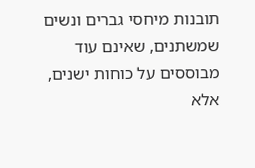תובנות מיחסי גברים ונשים שמשתנים, שאינם עוד מבוססים על כוחות ישנים, אלא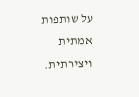על שותפות אמתית ויצירתית.